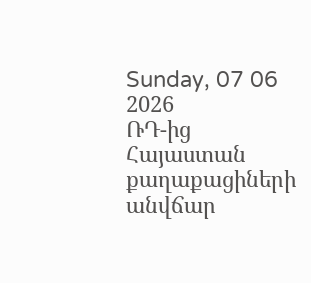Sunday, 07 06 2026
ՌԴ-ից Հայաստան քաղաքացիների անվճար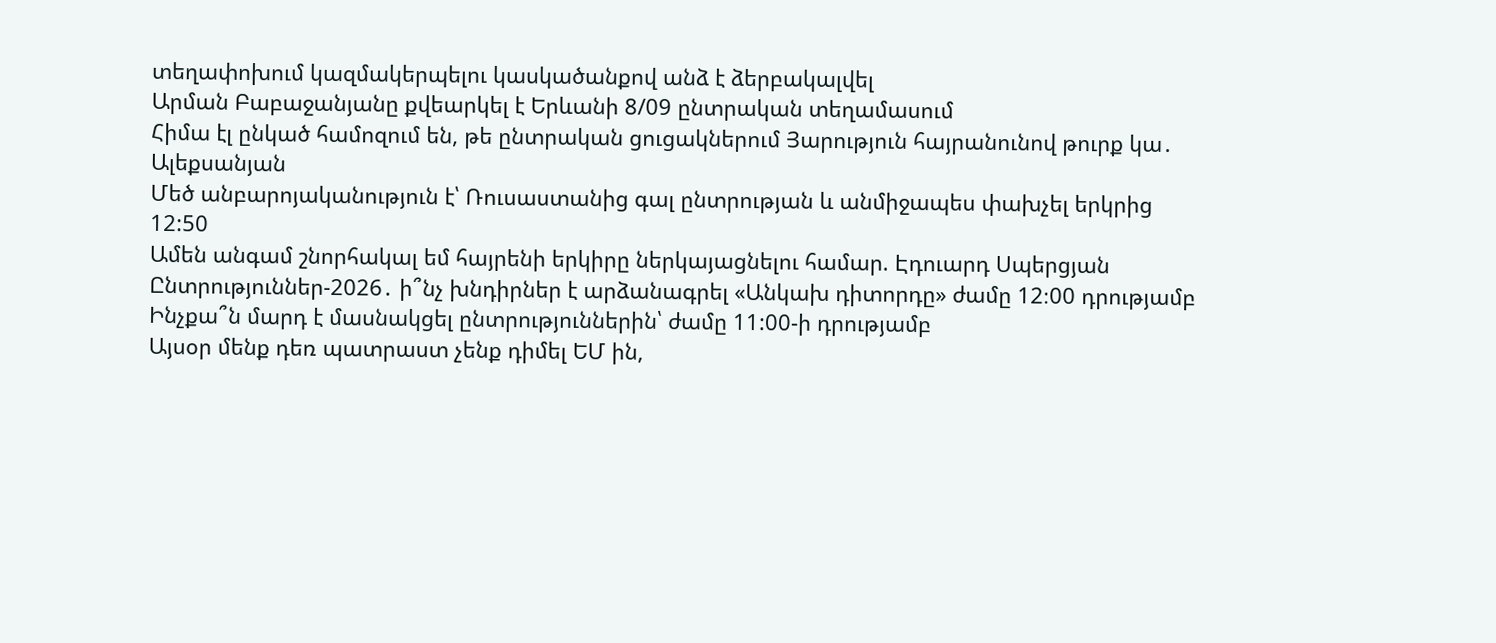տեղափոխում կազմակերպելու կասկածանքով անձ է ձերբակալվել
Արման Բաբաջանյանը քվեարկել է Երևանի 8/09 ընտրական տեղամասում
Հիմա էլ ընկած համոզում են, թե ընտրական ցուցակներում Յարություն հայրանունով թուրք կա․ Ալեքսանյան
Մեծ անբարոյականություն է՝ Ռուսաստանից գալ ընտրության և անմիջապես փախչել երկրից
12:50
Ամեն անգամ շնորհակալ եմ հայրենի երկիրը ներկայացնելու համար. Էդուարդ Սպերցյան
Ընտրություններ-2026․ ի՞նչ խնդիրներ է արձանագրել «Անկախ դիտորդը» ժամը 12։00 դրությամբ
Ինչքա՞ն մարդ է մասնակցել ընտրություններին՝ ժամը 11:00-ի դրությամբ
Այսօր մենք դեռ պատրաստ չենք դիմել ԵՄ ին,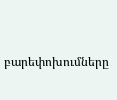բարեփոխումները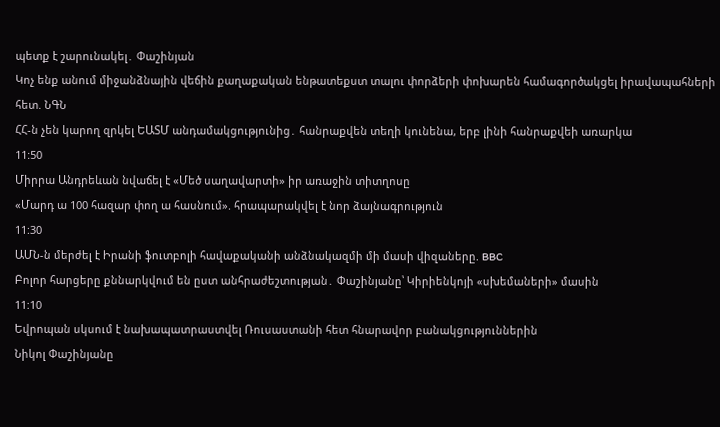պետք է շարունակել․ Փաշինյան
Կոչ ենք անում միջանձնային վեճին քաղաքական ենթատեքստ տալու փորձերի փոխարեն համագործակցել իրավապահների հետ. ՆԳՆ
ՀՀ-ն չեն կարող զրկել ԵԱՏՄ անդամակցությունից․ հանրաքվեն տեղի կունենա, երբ լինի հանրաքվեի առարկա
11:50
Միրրա Անդրեևան նվաճել է «Մեծ սաղավարտի» իր առաջին տիտղոսը
«Մարդ ա 100 հազար փող ա հասնում». հրապարակվել է նոր ձայնագրություն
11:30
ԱՄՆ-ն մերժել է Իրանի ֆուտբոլի հավաքականի անձնակազմի մի մասի վիզաները. BBC
Բոլոր հարցերը քննարկվում են ըստ անհրաժեշտության․ Փաշինյանը՝ Կիրիենկոյի «սխեմաների» մասին
11:10
Եվրոպան սկսում է նախապատրաստվել Ռուսաստանի հետ հնարավոր բանակցություններին
Նիկոլ Փաշինյանը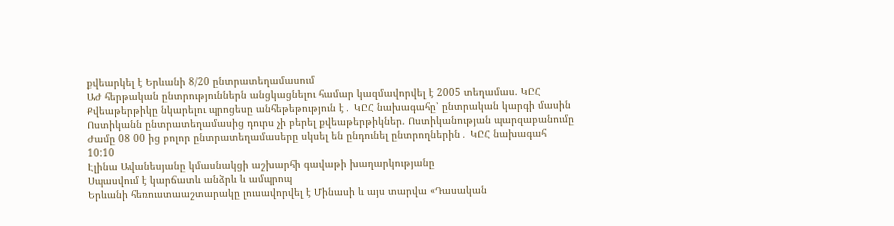քվեարկել է Երևանի 8/20 ընտրատեղամասում
ԱԺ հերթական ընտրություններն անցկացնելու համար կազմավորվել է 2005 տեղամաս. ԿԸՀ
Քվեաթերթիկը նկարելու պրոցեսը անհեթեթություն է․ ԿԸՀ նախագահը՝ ընտրական կարգի մասին
Ոստիկանն ընտրատեղամասից դուրս չի բերել քվեաթերթիկներ. Ոստիկանության պարզաբանումը
Ժամը 08 00 ից բոլոր ընտրատեղամասերը սկսել են ընդունել ընտրողներին․ ԿԸՀ նախագահ
10:10
Էլինա Ավանեսյանը կմասնակցի աշխարհի գավաթի խաղարկությանը
Սպասվում է կարճատև անձրև և ամպրոպ
Երևանի հեռուստաաշտարակը լուսավորվել է Մինասի և այս տարվա «Դասական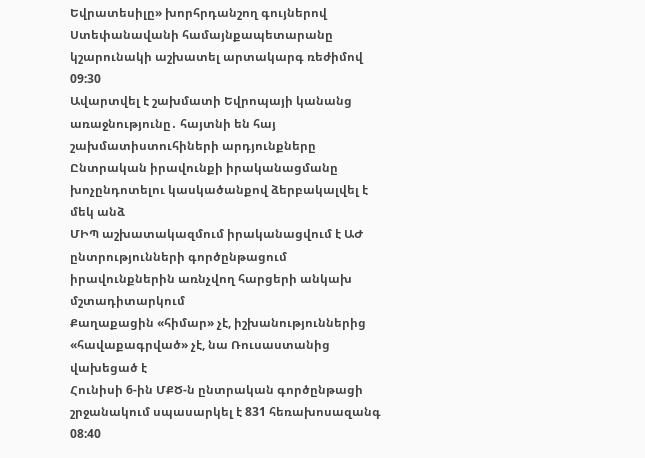Եվրատեսիլը» խորհրդանշող գույներով
Ստեփանավանի համայնքապետարանը կշարունակի աշխատել արտակարգ ռեժիմով
09:30
Ավարտվել է շախմատի Եվրոպայի կանանց առաջնությունը․ հայտնի են հայ շախմատիստուհիների արդյունքները
Ընտրական իրավունքի իրականացմանը խոչընդոտելու կասկածանքով ձերբակալվել է մեկ անձ
ՄԻՊ աշխատակազմում իրականացվում է ԱԺ ընտրությունների գործընթացում իրավունքներին առնչվող հարցերի անկախ մշտադիտարկում
Քաղաքացին «հիմար» չէ, իշխանություններից «հավաքագրված» չէ, նա Ռուսաստանից վախեցած է
Հունիսի 6-ին ՄՔԾ-ն ընտրական գործընթացի շրջանակում սպասարկել է 831 հեռախոսազանգ
08:40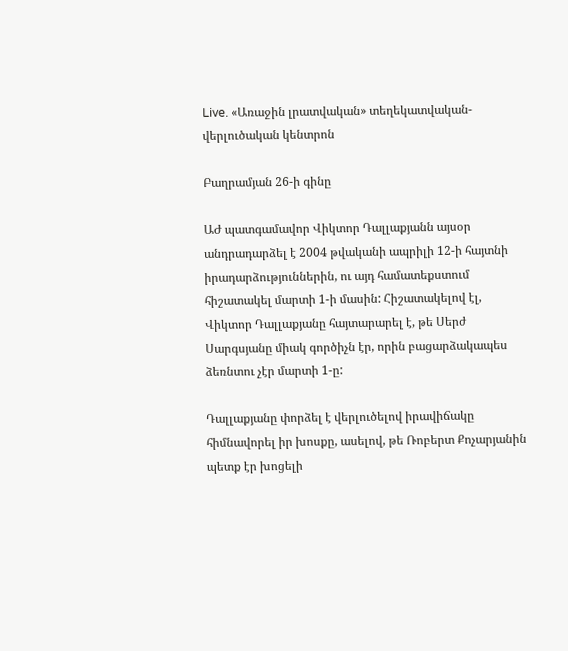Live. «Առաջին լրատվական» տեղեկատվական-վերլուծական կենտրոն

Բաղրամյան 26-ի գինը

ԱԺ պատգամավոր Վիկտոր Դալլաքյանն այսօր անդրադարձել է 2004 թվականի ապրիլի 12-ի հայտնի իրադարձություններին, ու այդ համատեքստում հիշատակել մարտի 1-ի մասին: Հիշատակելով էլ, Վիկտոր Դալլաքյանը հայտարարել է, թե Սերժ Սարգսյանը միակ գործիչն էր, որին բացարձակապես ձեռնտու չէր մարտի 1-ը:

Դալլաքյանը փորձել է վերլուծելով իրավիճակը հիմնավորել իր խոսքը, ասելով, թե Ռոբերտ Քոչարյանին պետք էր խոցելի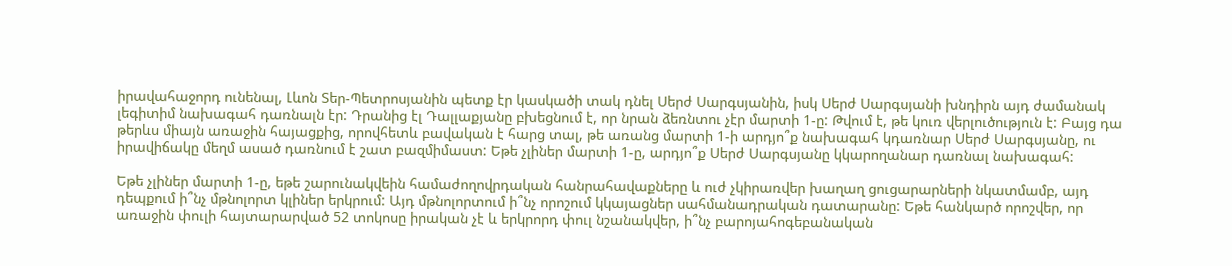իրավահաջորդ ունենալ, Լևոն Տեր-Պետրոսյանին պետք էր կասկածի տակ դնել Սերժ Սարգսյանին, իսկ Սերժ Սարգսյանի խնդիրն այդ ժամանակ լեգիտիմ նախագահ դառնալն էր: Դրանից էլ Դալլաքյանը բխեցնում է, որ նրան ձեռնտու չէր մարտի 1-ը: Թվում է, թե կուռ վերլուծություն է: Բայց դա թերևս միայն առաջին հայացքից, որովհետև բավական է հարց տալ, թե առանց մարտի 1-ի արդյո՞ք նախագահ կդառնար Սերժ Սարգսյանը, ու իրավիճակը մեղմ ասած դառնում է շատ բազմիմաստ: Եթե չլիներ մարտի 1-ը, արդյո՞ք Սերժ Սարգսյանը կկարողանար դառնալ նախագահ:

Եթե չլիներ մարտի 1-ը, եթե շարունակվեին համաժողովրդական հանրահավաքները և ուժ չկիրառվեր խաղաղ ցուցարարների նկատմամբ, այդ դեպքում ի՞նչ մթնոլորտ կլիներ երկրում: Այդ մթնոլորտում ի՞նչ որոշում կկայացներ սահմանադրական դատարանը: Եթե հանկարծ որոշվեր, որ առաջին փուլի հայտարարված 52 տոկոսը իրական չէ և երկրորդ փուլ նշանակվեր, ի՞նչ բարոյահոգեբանական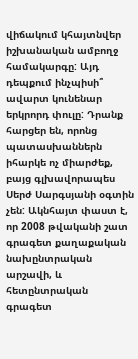վիճակում կհայտնվեր իշխանական ամբողջ համակարգը: Այդ դեպքում ինչպիսի՞ ավարտ կունենար երկրորդ փուլը: Դրանք հարցեր են, որոնց պատասխաններն իհարկե ոչ միարժեք, բայց գլխավորապես Սերժ Սարգսյանի օգտին չեն: Ակնհայտ փաստ է, որ 2008 թվականի շատ գրագետ քաղաքական նախընտրական արշավի, և հետընտրական գրագետ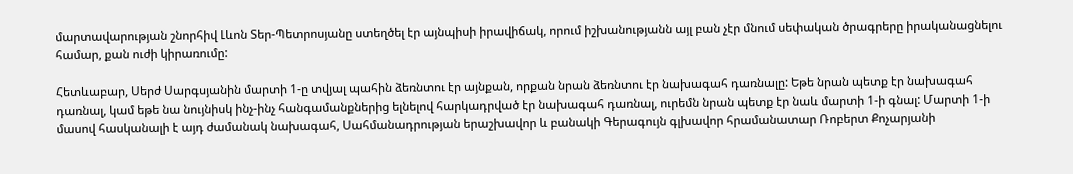մարտավարության շնորհիվ Լևոն Տեր-Պետրոսյանը ստեղծել էր այնպիսի իրավիճակ, որում իշխանությանն այլ բան չէր մնում սեփական ծրագրերը իրականացնելու համար, քան ուժի կիրառումը:

Հետևաբար, Սերժ Սարգսյանին մարտի 1-ը տվյալ պահին ձեռնտու էր այնքան, որքան նրան ձեռնտու էր նախագահ դառնալը: Եթե նրան պետք էր նախագահ դառնալ, կամ եթե նա նույնիսկ ինչ-ինչ հանգամանքներից ելնելով հարկադրված էր նախագահ դառնալ, ուրեմն նրան պետք էր նաև մարտի 1-ի գնալ: Մարտի 1-ի մասով հասկանալի է այդ ժամանակ նախագահ, Սահմանադրության երաշխավոր և բանակի Գերագույն գլխավոր հրամանատար Ռոբերտ Քոչարյանի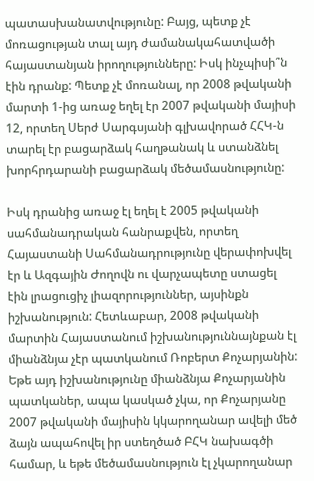պատասխանատվությունը: Բայց, պետք չէ մոռացության տալ այդ ժամանակահատվածի հայաստանյան իրողությունները: Իսկ ինչպիսի՞ն էին դրանք: Պետք չէ մոռանալ, որ 2008 թվականի մարտի 1-ից առաջ եղել էր 2007 թվականի մայիսի 12, որտեղ Սերժ Սարգսյանի գլխավորած ՀՀԿ-ն տարել էր բացարձակ հաղթանակ և ստանձնել խորհրդարանի բացարձակ մեծամասնությունը:

Իսկ դրանից առաջ էլ եղել է 2005 թվականի սահմանադրական հանրաքվեն, որտեղ Հայաստանի Սահմանադրությունը վերափոխվել էր և Ազգային Ժողովն ու վարչապետը ստացել էին լրացուցիչ լիազորություններ, այսինքն իշխանություն: Հետևաբար, 2008 թվականի մարտին Հայաստանում իշխանություննայնքան էլ միանձնյա չէր պատկանում Ռոբերտ Քոչարյանին: Եթե այդ իշխանությունը միանձնյա Քոչարյանին պատկաներ, ապա կասկած չկա, որ Քոչարյանը 2007 թվականի մայիսին կկարողանար ավելի մեծ ձայն ապահովել իր ստեղծած ԲՀԿ նախագծի համար, և եթե մեծամասնություն էլ չկարողանար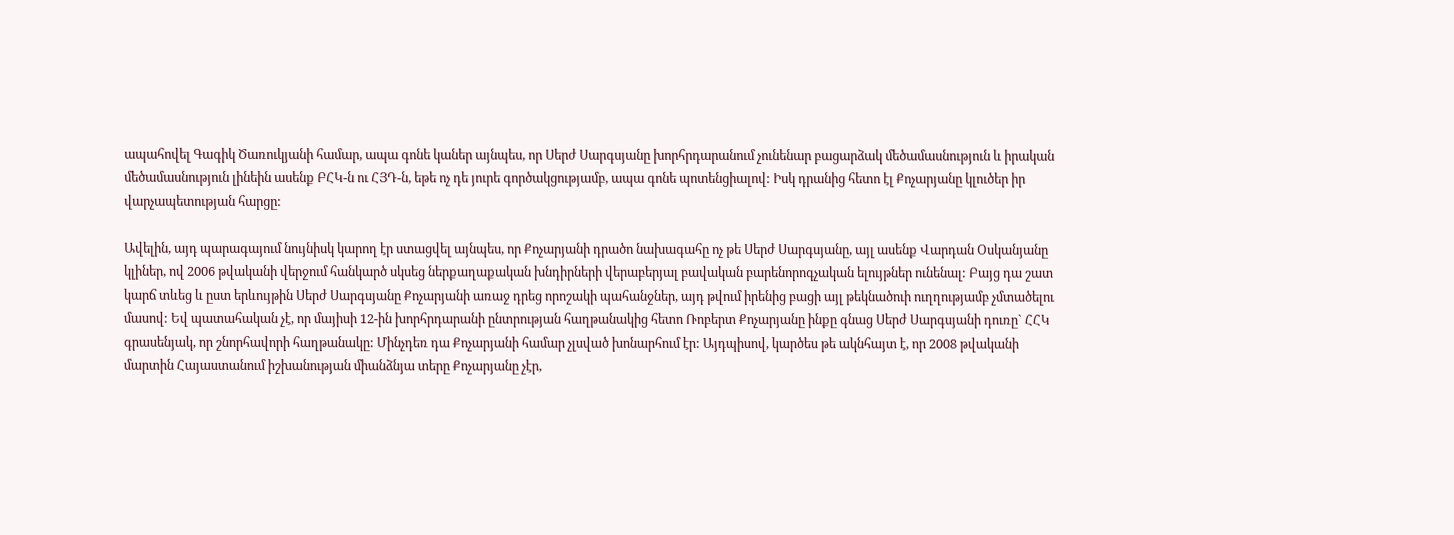ապահովել Գագիկ Ծառուկյանի համար, ապա գոնե կաներ այնպես, որ Սերժ Սարգսյանը խորհրդարանում չունենար բացարձակ մեծամասնություն և իրական մեծամասնություն լինեին ասենք ԲՀԿ-ն ու ՀՅԴ-ն, եթե ոչ դե յուրե գործակցությամբ, ապա գոնե պոտենցիալով: Իսկ դրանից հետո էլ Քոչարյանը կլուծեր իր վարչապետության հարցը:

Ավելին, այդ պարագայում նույնիսկ կարող էր ստացվել այնպես, որ Քոչարյանի դրածո նախագահը ոչ թե Սերժ Սարգսյանը, այլ ասենք Վարդան Օսկանյանը կլիներ, ով 2006 թվականի վերջում հանկարծ սկսեց ներքաղաքական խնդիրների վերաբերյալ բավական բարենորոգչական ելույթներ ունենալ: Բայց դա շատ կարճ տևեց և ըստ երևույթին Սերժ Սարգսյանը Քոչարյանի առաջ դրեց որոշակի պահանջներ, այդ թվում իրենից բացի այլ թեկնածուի ուղղությամբ չմտածելու մասով: Եվ պատահական չէ, որ մայիսի 12-ին խորհրդարանի ընտրության հաղթանակից հետո Ռոբերտ Քոչարյանը ինքը գնաց Սերժ Սարգսյանի դուռը` ՀՀԿ գրասենյակ, որ շնորհավորի հաղթանակը: Մինչդեռ դա Քոչարյանի համար չլսված խոնարհում էր: Այդպիսով, կարծես թե ակնհայտ է, որ 2008 թվականի մարտին Հայաստանում իշխանության միանձնյա տերը Քոչարյանը չէր,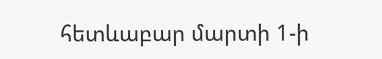հետևաբար մարտի 1-ի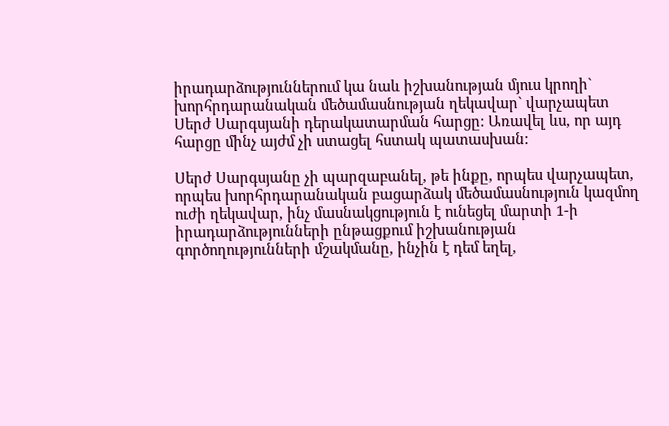իրադարձություններում կա նաև իշխանության մյուս կրողի` խորհրդարանական մեծամասնության ղեկավար` վարչապետ Սերժ Սարգսյանի դերակատարման հարցը: Առավել ևս, որ այդ հարցը մինչ այժմ չի ստացել հստակ պատասխան:

Սերժ Սարգսյանը չի պարզաբանել, թե ինքը, որպես վարչապետ, որպես խորհրդարանական բացարձակ մեծամասնություն կազմող ուժի ղեկավար, ինչ մասնակցություն է ունեցել մարտի 1-ի իրադարձությունների ընթացքում իշխանության գործողությունների մշակմանը, ինչին է դեմ եղել,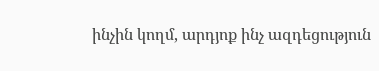ինչին կողմ, արդյոք ինչ ազդեցություն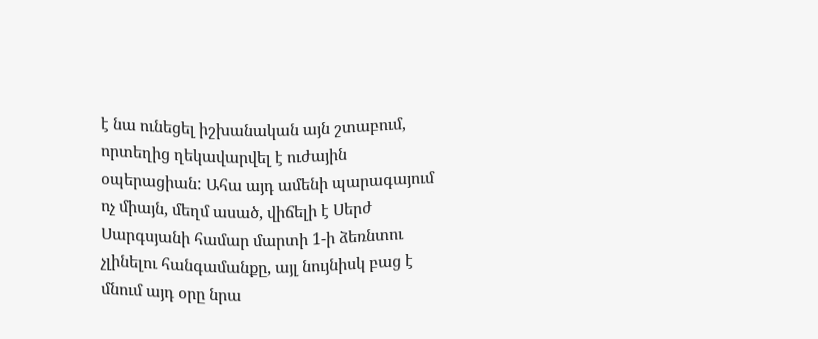է նա ունեցել իշխանական այն շտաբում, որտեղից ղեկավարվել է ուժային օպերացիան: Ահա այդ ամենի պարագայում ոչ միայն, մեղմ ասած, վիճելի է Սերժ Սարգսյանի համար մարտի 1-ի ձեռնտու չլինելու հանգամանքը, այլ նույնիսկ բաց է մնում այդ օրը նրա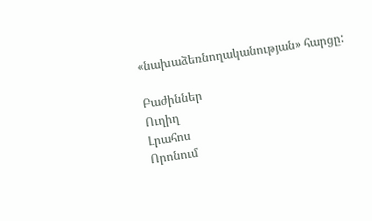«նախաձեռնողականության» հարցը:

Բաժիններ
Ուղիղ
Լրահոս
Որոնում